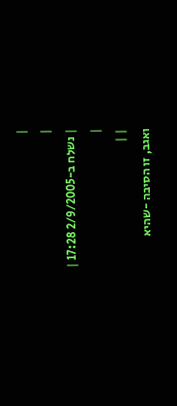|
|
| נשלח ב-2/9/2005 17:28 |
|
| |
ואגב, זו הסיבה -שהיא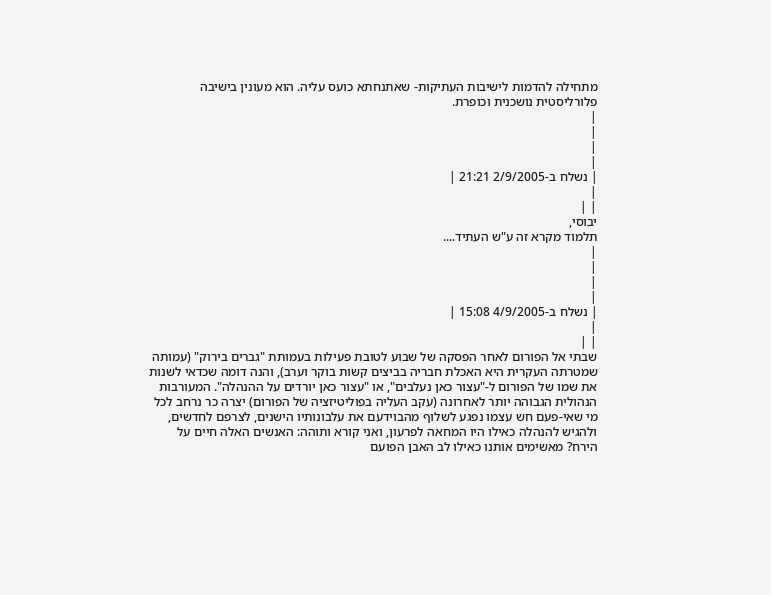מתחילה להדמות לישיבות העתיקות- שאתנחתא כועס עליה. הוא מעונין בישיבה פלורליסטית נושכנית וכופרת.
|
|
|
|
| נשלח ב-2/9/2005 21:21 |
|
| |
יבוסי,
תלמוד מקרא זה ע"ש העתיד....
|
|
|
|
| נשלח ב-4/9/2005 15:08 |
|
| |
שבתי אל הפורום לאחר הפסקה של שבוע לטובת פעילות בעמותת "גברים בירוק" (עמותה שמטרתה העקרית היא האכלת חבריה בביצים קשות בוקר וערב), והנה דומה שכדאי לשנות את שמו של הפורום ל-"עצור כאן נעלבים", או "עצור כאן יורדים על ההנהלה". המעורבות הנהולית הגבוהה יותר לאחרונה (עקב העליה בפוליטיזציה של הפורום) יצרה כר נרחב לכל מי שאי-פעם חש עצמו נפגע לשלוף מהבוידעם את עלבונותיו הישנים, לצרפם לחדשים, ולהגיש להנהלה כאילו היו המחאה לפרעון, ואני קורא ותוהה: האנשים האלה חיים על הירח? מאשימים אותנו כאילו לב האבן הפועם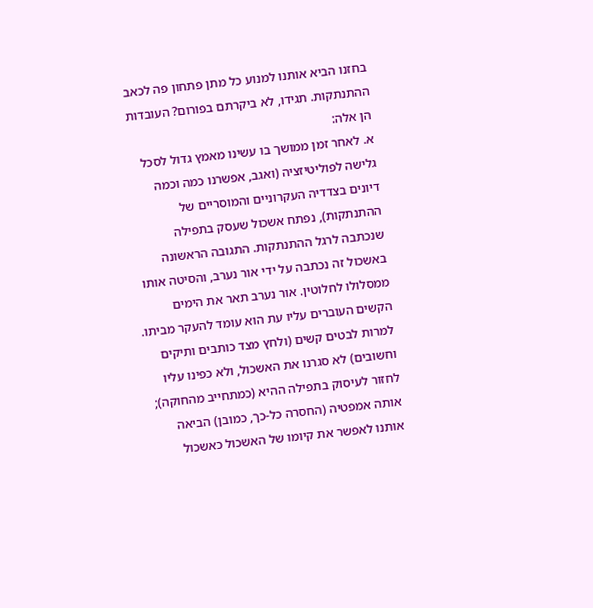בחזנו הביא אותנו למנוע כל מתן פתחון פה לכאב ההתנתקות. תגידו, לא ביקרתם בפורום? העובדות הן אלה:
א. לאחר זמן ממושך בו עשינו מאמץ גדול לסכל גלישה לפוליטיזציה (ואגב, אפשרנו כמה וכמה דיונים בצדדיה העקרוניים והמוסריים של ההתנתקות), נפתח אשכול שעסק בתפילה שנכתבה לרגל ההתנתקות. התגובה הראשונה באשכול זה נכתבה על ידי אור נערב, והסיטה אותו ממסלולו לחלוטין. אור נערב תאר את הימים הקשים העוברים עליו עת הוא עומד להעקר מביתו. למרות לבטים קשים (ולחץ מצד כותבים ותיקים וחשובים) לא סגרנו את האשכול, ולא כפינו עליו לחזור לעיסוק בתפילה ההיא (כמתחייב מהחוקה); אותה אמפטיה (החסרה כל-כך, כמובן) הביאה אותנו לאפשר את קיומו של האשכול כאשכול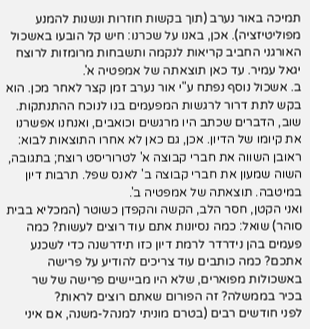תמיכה באור נערב (תוך בקשות חוזרות ונשנות להמנע מפוליטיזציה). אכן, באנו על שכרנו: חיש קל הובעו באשכול האורגני החביב קריאות לנקמה ותשבחות מרומזות לרוצח יגאל עמיר. עד כאן תוצאתה של אמפטיה א'.
ב. אשכול נוסף נפתח ע"י אור נערב זמן קצר לאחר מכן. הוא בקש לתת דרור לרגשות המפעמים בנו לנוכח ההתנתקות. שוב, הדברים שכתב היו מרגשים וכואבים, ואנחנו אפשרנו את קיומו של הדיון. אכן, גם כאן לא אחרו התוצאות לבוא: ראובן השווה את חברי קבוצה א' לטרוריסט רוצח; בתגובה, השוה שמעון את חברי קבוצה ב' לאנס שפל. תרבות דיון במיטבה. תוצאתה של אמפטיה ב'.
ואני הקטן, חסר הלב, הקשה והקפדן כשוטר (המכליא בבית סוהר) שואל: כמה נסיונות אתם עוד רוצים לעשות? כמה פעמים בהן נידרדר לרמת דיון כזו תידרשנה כדי לשכנע אתכם? כמה כותבים עוד צריכים להודיע על פרישה באשכולות מפוארים, שלא היו מביישים פרישה של שר בכיר בממשלה? זה הפורום שאתם רוצים לראות?
לפני חודשים רבים (בטרם מוניתי למנהל-משנה, אם איני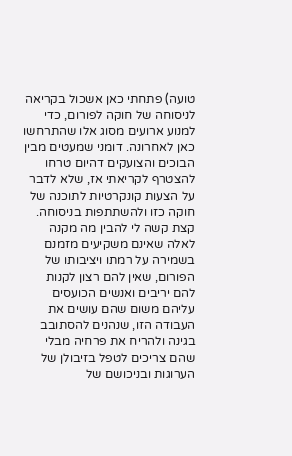טועה) פתחתי כאן אשכול בקריאה לניסוחה של חוקה לפורום, כדי למנוע ארועים מסוג אלו שהתרחשו כאן לאחרונה. דומני שמעטים מבין הבוכים והצועקים דהיום טרחו להצטרף לקריאתי אז, שלא לדבר על הצעות קונקרטיות לתוכנה של חוקה כזו ולהשתתפות בניסוחה. קצת קשה לי להבין מה מקנה לאלה שאינם משקיעים מזמנם בשמירה על רמתו ויציבותו של הפורום, שאין להם רצון לקנות להם יריבים ואנשים הכועסים עליהם משום שהם עושים את העבודה הזו, שנהנים להסתובב בגינה ולהריח את פרחיה מבלי שהם צריכים לטפל בזיבולן של הערוגות ובניכושם של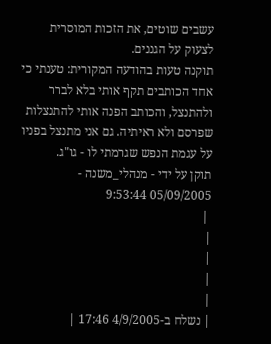עשבים שוטים, את הזכות המוסרית לצעוק על הגננים.
תוקנה טעות בהודעה המקורית: טענתי כי אחד הכותבים תקף אותי בלא לברר ולהתנצל, והכותב הפנה אותי להתנצלות שפרסם ולא ראיתיה. גם אני מתנצל בפניו על עגמת הנפש שגרמתי לו - גו"ג.
תוקן על ידי - מנהלי_משנה - 05/09/2005 9:53:44
 |
|
|
|
|
| נשלח ב-4/9/2005 17:46 |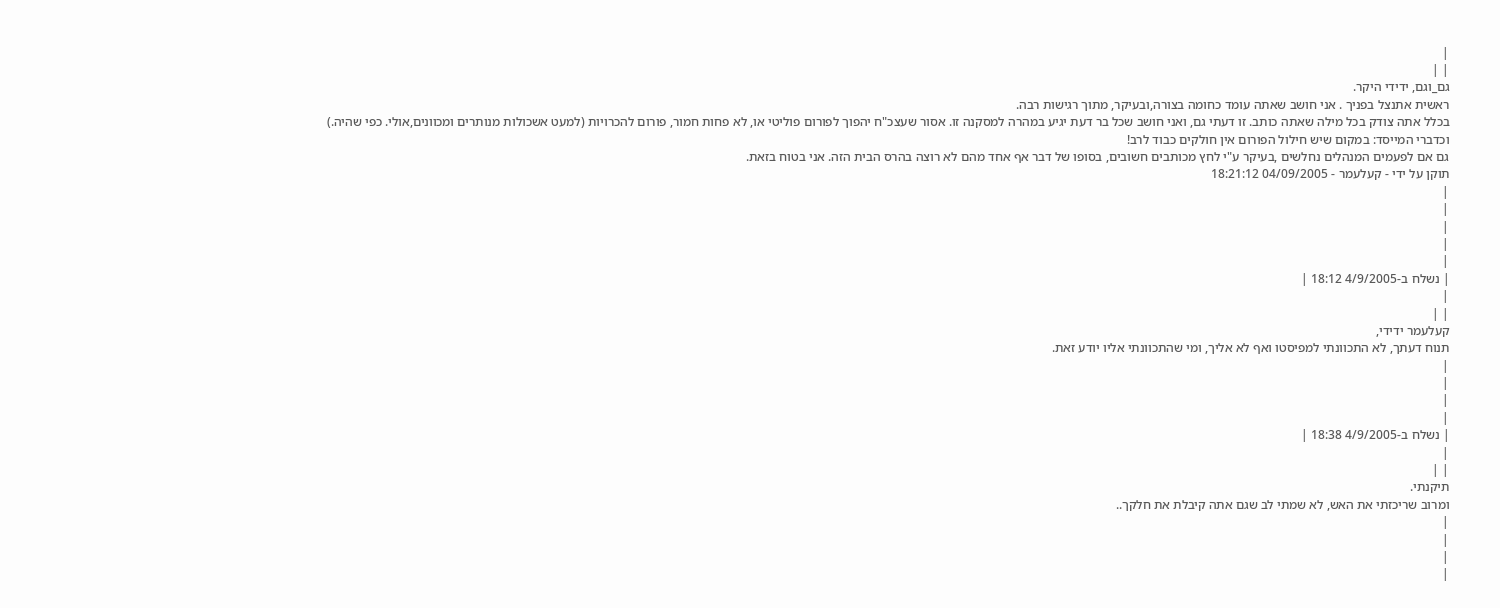|
| |
גם_וגם, ידידי היקר.
ראשית אתנצל בפניך . אני חושב שאתה עומד כחומה בצורה,ובעיקר, מתוך רגישות רבה.
בכלל אתה צודק בכל מילה שאתה כותב. זו דעתי גם, ואני חושב שכל בר דעת יגיע במהרה למסקנה זו. אסור שעצכ"ח יהפוך לפורום פוליטי או, לא פחות חמור, פורום להכרויות (למעט אשכולות מנותרים ומכוונים,אולי. כפי שהיה.)
וכדברי המייסד: במקום שיש חילול הפורום אין חולקים כבוד לרב!
גם אם לפעמים המנהלים נחלשים ,בעיקר ע"י לחץ מכותבים חשובים, בסופו של דבר אף אחד מהם לא רוצה בהרס הבית הזה. אני בטוח בזאת.
תוקן על ידי - קעלעמר - 04/09/2005 18:21:12
|
|
|
|
|
| נשלח ב-4/9/2005 18:12 |
|
| |
קעלעמר ידידי,
תנוח דעתך, לא התכוונתי למפיסטו ואף לא אליך, ומי שהתכוונתי אליו יודע זאת.
|
|
|
|
| נשלח ב-4/9/2005 18:38 |
|
| |
תיקנתי.
ומרוב שריכזתי את האש, לא שמתי לב שגם אתה קיבלת את חלקך..
|
|
|
|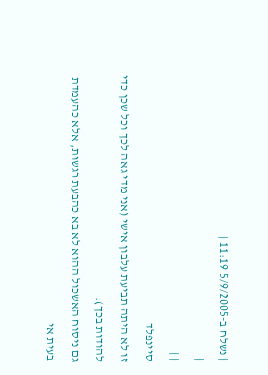| נשלח ב-5/9/2005 11:19 |
|
| |
סיינפלד
זו לא היתה תביעת עלבון אישי (אני מדי גאה לכך וכל שכן כדי להודות בכך).
גם ניסוח האשכול ההוא לא בא כהבעת רגשות, אלא כהעמדת בעית אי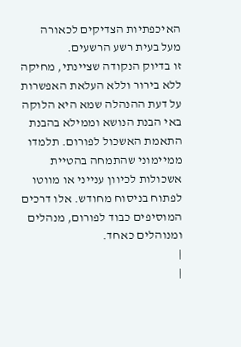האיכפתיות הצדיקים לכאורה מעל בעית רשע הרשעים.
זו בדיוק הנקודה שציינתי, מחיקה ללא בירור וללא העלאת האפשרות על דעת ההנהלה שמא היא הלוקה באי הבנת הנושא וממילא בהבנת התאמת האשכול לפורום. תלמדו ממיימוני שהתמחה בהטיית אשכולות לכיוון ענייני או מווטו לפתוח בניסוח מחודש. אלו דרכים המוסיפים כבוד לפורום, מנהלים ומנוהלים כאחד.
|
|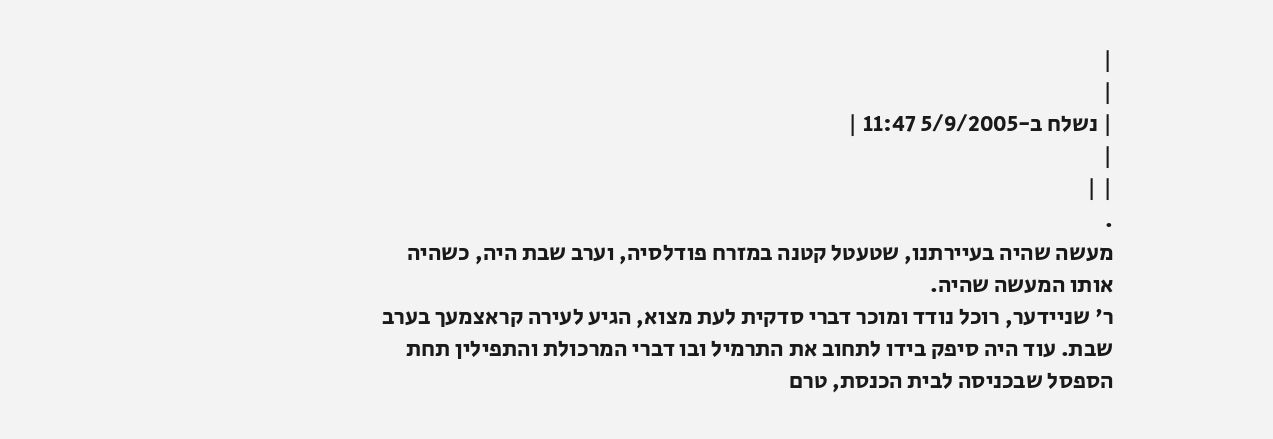|
|
| נשלח ב-5/9/2005 11:47 |
|
| |
.
מעשה שהיה בעיירתנו, שטעטל קטנה במזרח פודלסיה, וערב שבת היה, כשהיה אותו המעשה שהיה.
ר' שניידער, רוכל נודד ומוכר דברי סדקית לעת מצוא, הגיע לעירה קראצמעך בערב שבת. עוד היה סיפק בידו לתחוב את התרמיל ובו דברי המרכולת והתפילין תחת הספסל שבכניסה לבית הכנסת, טרם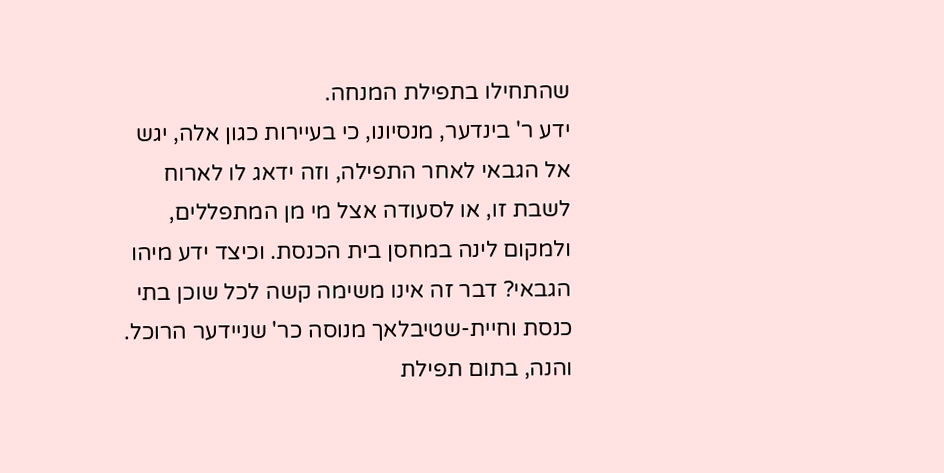שהתחילו בתפילת המנחה.
ידע ר' בינדער, מנסיונו, כי בעיירות כגון אלה, יגש אל הגבאי לאחר התפילה, וזה ידאג לו לארוח לשבת זו, או לסעודה אצל מי מן המתפללים, ולמקום לינה במחסן בית הכנסת. וכיצד ידע מיהו הגבאי? דבר זה אינו משימה קשה לכל שוכן בתי כנסת וחיית-שטיבלאך מנוסה כר' שניידער הרוכל.
והנה, בתום תפילת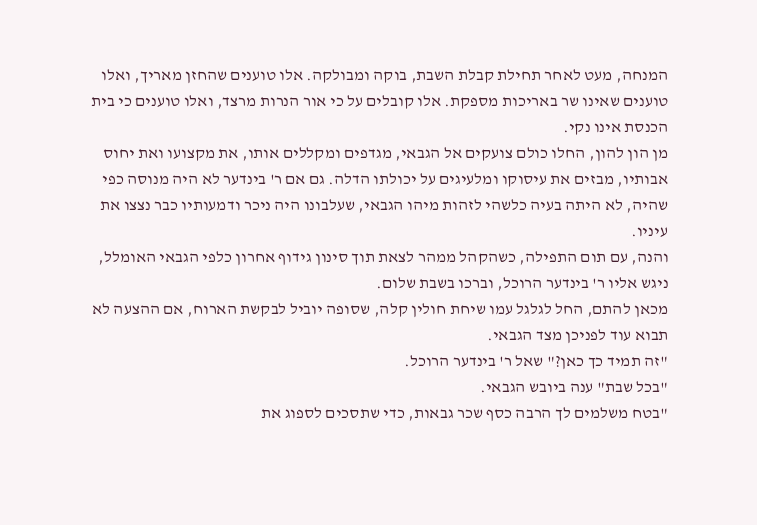המנחה, מעט לאחר תחילת קבלת השבת, בוקה ומבולקה. אלו טוענים שהחזן מאריך, ואלו טוענים שאינו שר באריכות מספקת. אלו קובלים על כי אור הנרות מרצד, ואלו טוענים כי בית הכנסת אינו נקי.
מן הון להון, החלו כולם צועקים אל הגבאי, מגדפים ומקללים אותו, את מקצועו ואת יחוס אבותיו, מבזים את עיסוקו ומלעיגים על יכולתו הדלה. גם אם ר' בינדער לא היה מנוסה כפי שהיה, לא היתה בעיה כלשהי לזהות מיהו הגבאי, שעלבונו היה ניכר ודמעותיו כבר נצצו את עיניו.
והנה, עם תום התפילה, כשהקהל ממהר לצאת תוך סינון גידוף אחרון כלפי הגבאי האומלל, ניגש אליו ר' בינדער הרוכל, וברכו בשבת שלום.
מכאן להתם, החל לגלגל עמו שיחת חולין קלה, שסופה יוביל לבקשת הארוח, אם ההצעה לא תבוא עוד לפניכן מצד הגבאי.
"זה תמיד כך כאן?" שאל ר' בינדער הרוכל.
"בכל שבת" ענה ביובש הגבאי.
"בטח משלמים לך הרבה כסף שכר גבאות, כדי שתסכים לספוג את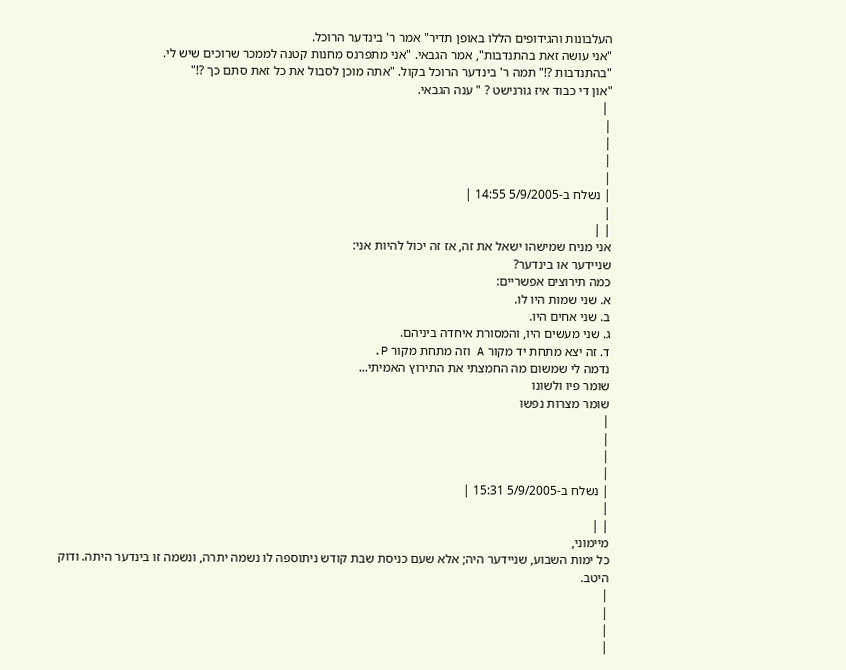העלבונות והגידופים הללו באופן תדיר" אמר ר' בינדער הרוכל.
"אני עושה זאת בהתנדבות", אמר הגבאי. "אני מתפרנס מחנות קטנה לממכר שרוכים שיש לי.
"בהתנדבות ?!" תמה ר' בינדער הרוכל בקול. "אתה מוכן לסבול את כל זאת סתם כך ?!"
"און די כבוד איז גורנישט ? " ענה הגבאי.
 |
|
|
|
|
| נשלח ב-5/9/2005 14:55 |
|
| |
אני מניח שמישהו ישאל את זה, אז זה יכול להיות אני:
שניידער או בינדער?
כמה תירוצים אפשריים:
א. שני שמות היו לו.
ב. שני אחים היו.
ג. שני מעשים היו, והמסורת איחדה ביניהם.
ד. זה יצא מתחת יד מקור A וזה מתחת מקור P.
נדמה לי שמשום מה החמצתי את התירוץ האמיתי...
שומר פיו ולשונו
שומר מצרות נפשו
|
|
|
|
| נשלח ב-5/9/2005 15:31 |
|
| |
מיימוני,
כל ימות השבוע, שניידער היה; אלא שעם כניסת שבת קודש ניתוספה לו נשמה יתרה, ונשמה זו בינדער היתה. ודוק היטב.
|
|
|
|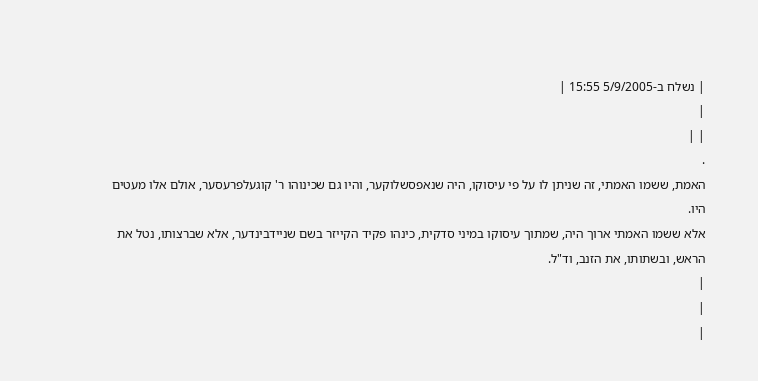| נשלח ב-5/9/2005 15:55 |
|
| |
.
האמת, ששמו האמתי, זה שניתן לו על פי עיסוקו, היה שנאפסשלוקער, והיו גם שכינוהו ר' קוגעלפרעסער, אולם אלו מעטים היו.
אלא ששמו האמתי ארוך היה, שמתוך עיסוקו במיני סדקית, כינהו פקיד הקייזר בשם שניידבינדער, אלא שברצותו, נטל את הראש, ובשתותו, את הזנב, וד"ל.
|
|
|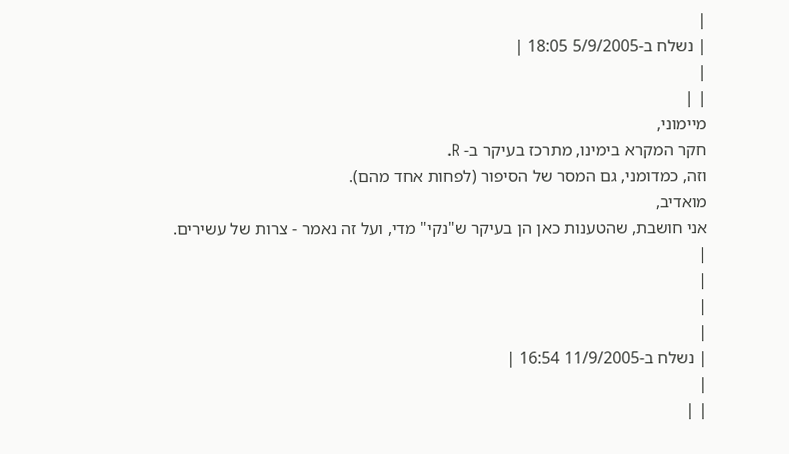|
| נשלח ב-5/9/2005 18:05 |
|
| |
מיימוני,
חקר המקרא בימינו, מתרכז בעיקר ב- R.
וזה, כמדומני, גם המסר של הסיפור (לפחות אחד מהם).
מואדיב,
אני חושבת, שהטענות כאן הן בעיקר ש"נקי" מדי, ועל זה נאמר - צרות של עשירים.
|
|
|
|
| נשלח ב-11/9/2005 16:54 |
|
| |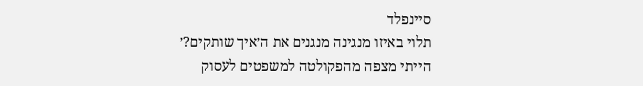סיינפלד
תלוי באיזו מנגינה מנגנים את ה׳איך שותקים?׳
הייתי מצפה מהפקולטה למשפטים לעסוק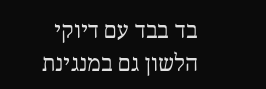בד בבד עם דיוקי הלשון גם במנגינת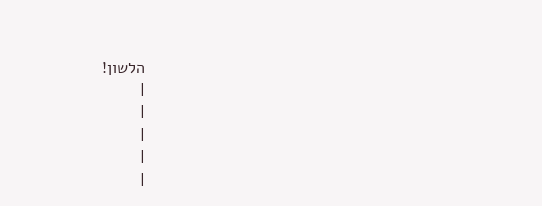הלשון!
|
|
|
|
|